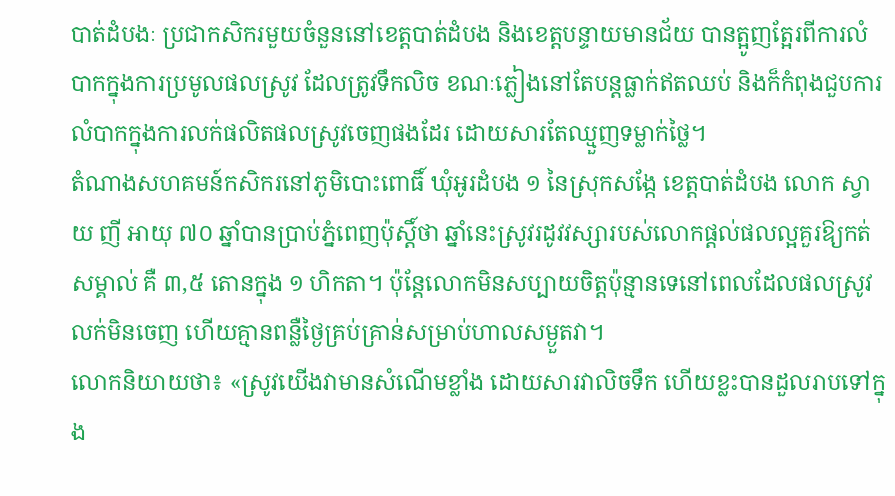បាត់ដំបងៈ ប្រជាកសិករមួយចំនួននៅខេត្តបាត់ដំបង និងខេត្តបន្ទាយមានជ័យ បានត្អូញត្អែរពីការលំបាកក្នុងការប្រមូលផលស្រូវ ដែលត្រូវទឹកលិច ខណៈភ្លៀងនៅតែបន្តធ្លាក់ឥតឈប់ និងក៏កំពុងជួបការលំបាកក្នុងការលក់ផលិតផលស្រូវចេញផងដែរ ដោយសារតែឈ្មួញទម្លាក់ថ្លៃ។
តំណាងសហគមន៍កសិករនៅភូមិបោះពោធិ៍ ឃុំអូរដំបង ១ នៃស្រុកសង្កែ ខេត្តបាត់ដំបង លោក ស្វាយ ញី អាយុ ៧០ ឆ្នាំបានប្រាប់ភ្នំពេញប៉ុស្តិ៍ថា ឆ្នាំនេះស្រូវរដូវវស្សារបស់លោកផ្ដល់ផលល្អគួរឱ្យកត់សម្គាល់ គឺ ៣,៥ តោនក្នុង ១ ហិកតា។ ប៉ុន្តែលោកមិនសប្បាយចិត្តប៉ុន្មានទេនៅពេលដែលផលស្រូវលក់មិនចេញ ហើយគ្មានពន្លឺថ្ងៃគ្រប់គ្រាន់សម្រាប់ហាលសម្ងួតវា។
លោកនិយាយថា៖ «ស្រូវយើងវាមានសំណើមខ្លាំង ដោយសារវាលិចទឹក ហើយខ្លះបានដួលរាបទៅក្នុង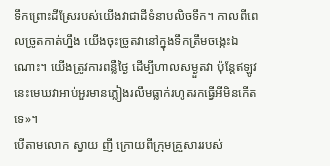ទឹកព្រោះដីស្រែរបស់យើងវាជាដីទំនាបលិចទឹក។ កាលពីពេលច្រូតកាត់ហ្នឹង យើងចុះច្រូតវានៅក្នុងទឹកត្រឹមចង្កេះឯណោះ។ យើងត្រូវការពន្លឺថ្ងៃ ដើម្បីហាលសម្ងួតវា ប៉ុន្តែឥឡូវនេះមេឃវាអាប់អួរមានភ្លៀងរលឹមធ្លាក់រហូតរកធ្វើអីមិនកើតទេ»។
បើតាមលោក ស្វាយ ញី ក្រោយពីក្រុមគ្រួសាររបស់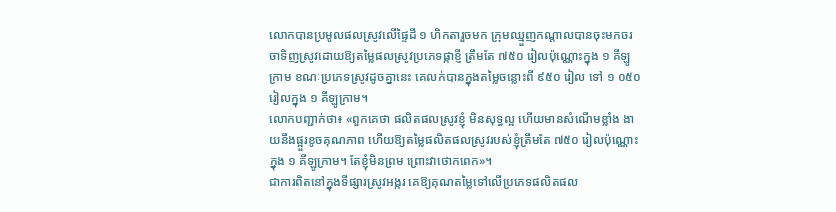លោកបានប្រមូលផលស្រូវលើផ្ទៃដី ១ ហិកតារួចមក ក្រុមឈ្មួញកណ្ដាលបានចុះមកចរចាទិញស្រូវដោយឱ្យតម្លៃផលស្រូវប្រភេទផ្កាខ្ញី ត្រឹមតែ ៧៥០ រៀលប៉ុណ្ណោះក្នុង ១ គីឡូក្រាម ខណៈប្រភេទស្រូវដូចគ្នានេះ គេលក់បានក្នុងតម្លៃចន្លោះពី ៩៥០ រៀល ទៅ ១ ០៥០ រៀលក្នុង ១ គីឡូក្រាម។
លោកបញ្ជាក់ថា៖ «ពួកគេថា ផលិតផលស្រូវខ្ញុំ មិនសុទ្ធល្អ ហើយមានសំណើមខ្លាំង ងាយនឹងផ្អួរខូចគុណភាព ហើយឱ្យតម្លៃផលិតផលស្រូវរបស់ខ្ញុំត្រឹមតែ ៧៥០ រៀលប៉ុណ្ណោះក្នុង ១ គីឡូក្រាម។ តែខ្ញុំមិនព្រម ព្រោះវាថោកពេក»។
ជាការពិតនៅក្នុងទីផ្សារស្រូវអង្ករ គេឱ្យគុណតម្លៃទៅលើប្រភេទផលិតផល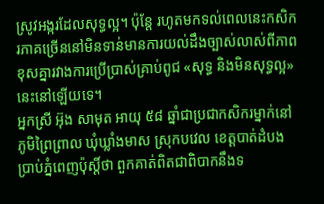ស្រូវអង្ករដែលសុទ្ធល្អ។ ប៉ុន្តែ រហូតមកទល់ពេលនេះកសិករភាគច្រើននៅមិនទាន់មានការយល់ដឹងច្បាស់លាស់ពីភាពខុសគ្នារវាងការប្រើប្រាស់គ្រាប់ពូជ «សុទ្ធ និងមិនសុទ្ធល្អ» នេះនៅឡើយទេ។
អ្នកស្រី អ៊ុង សាមុត អាយុ ៥៨ ឆ្នាំជាប្រជាកសិករម្នាក់នៅភូមិព្រៃព្រាល ឃុំឃ្លាំងមាស ស្រុកបវេល ខេត្តបាត់ដំបង ប្រាប់ភ្នំពេញប៉ុស្តិ៍ថា ពួកគាត់ពិតជាពិបាកនឹងទ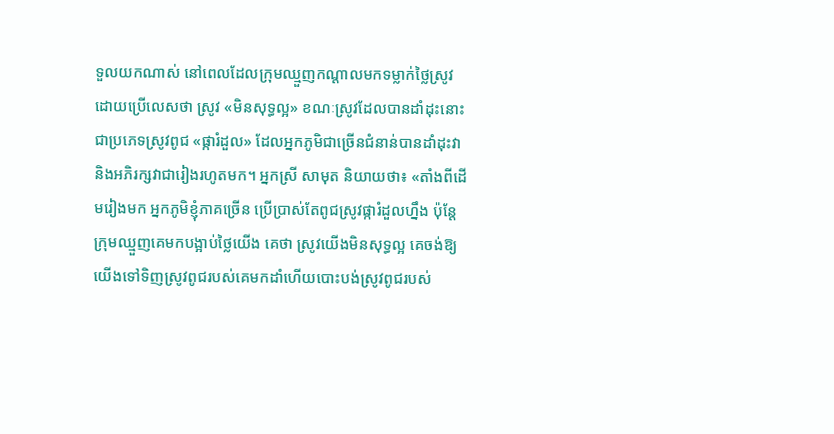ទួលយកណាស់ នៅពេលដែលក្រុមឈ្មួញកណ្ដាលមកទម្លាក់ថ្លៃស្រូវ ដោយប្រើលេសថា ស្រូវ «មិនសុទ្ធល្អ» ខណៈស្រូវដែលបានដាំដុះនោះ ជាប្រភេទស្រូវពូជ «ផ្ការំដួល» ដែលអ្នកភូមិជាច្រើនជំនាន់បានដាំដុះវា និងអភិរក្សវាជារៀងរហូតមក។ អ្នកស្រី សាមុត និយាយថា៖ «តាំងពីដើមរៀងមក អ្នកភូមិខ្ញុំភាគច្រើន ប្រើប្រាស់តែពូជស្រូវផ្ការំដួលហ្នឹង ប៉ុន្តែក្រុមឈ្មួញគេមកបង្អាប់ថ្លៃយើង គេថា ស្រូវយើងមិនសុទ្ធល្អ គេចង់ឱ្យយើងទៅទិញស្រូវពូជរបស់គេមកដាំហើយបោះបង់ស្រូវពូជរបស់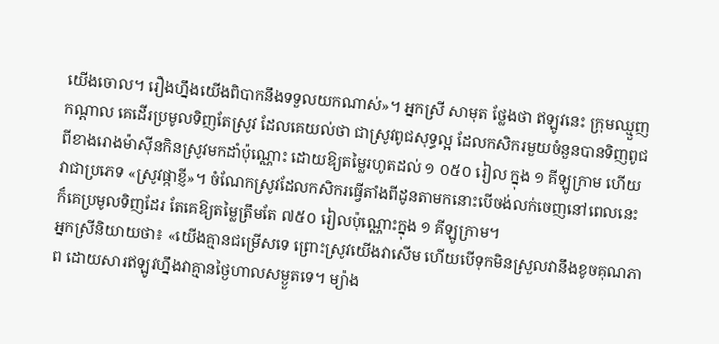យើងចោល។ រឿងហ្នឹងយើងពិបាកនឹងទទួលយកណាស់»។ អ្នកស្រី សាមុត ថ្លែងថា ឥឡូវនេះ ក្រុមឈ្មួញកណ្ដាល គេដើរប្រមូលទិញតែស្រូវ ដែលគេយល់ថា ជាស្រូវពូជសុទ្ធល្អ ដែលកសិករមួយចំនួនបានទិញពូជពីខាងរោងម៉ាស៊ីនកិនស្រូវមកដាំប៉ុណ្ណោះ ដោយឱ្យតម្លៃរហូតដល់ ១ ០៥០ រៀល ក្នុង ១ គីឡូក្រាម ហើយវាជាប្រភេទ «ស្រូវផ្កាខ្ញី»។ ចំណែកស្រូវដែលកសិករធ្វើតាំងពីដូនតាមកនោះបើចង់លក់ចេញនៅពេលនេះ ក៏គេប្រមូលទិញដែរ តែគេឱ្យតម្លៃត្រឹមតែ ៧៥០ រៀលប៉ុណ្ណោះក្នុង ១ គីឡូក្រាម។
អ្នកស្រីនិយាយថា៖ «យើងគ្មានជម្រើសទេ ព្រោះស្រូវយើងវាសើម ហើយបើទុកមិនស្រួលវានឹងខូចគុណភាព ដោយសារឥឡូវហ្នឹងវាគ្មានថ្ងៃហាលសម្ងួតទេ។ ម្យ៉ាង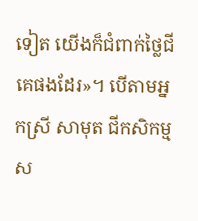ទៀត យើងក៏ជំពាក់ថ្លៃជីគេផងដែរ»។ បើតាមអ្នកស្រី សាមុត ជីកសិកម្ម ស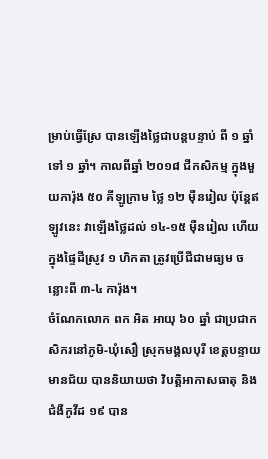ម្រាប់ធ្វើស្រែ បានឡើងថ្លៃជាបន្តបន្ទាប់ ពី ១ ឆ្នាំទៅ ១ ឆ្នាំ។ កាលពីឆ្នាំ ២០១៨ ជីកសិកម្ម ក្នុងមួយការ៉ុង ៥០ គីឡូក្រាម ថ្លៃ ១២ ម៉ឺនរៀល ប៉ុន្តែឥឡូវនេះ វាឡើងថ្លៃដល់ ១៤-១៥ ម៉ឺនរៀល ហើយក្នុងផ្ទៃដីស្រូវ ១ ហិកតា ត្រូវប្រើជីជាមធ្យម ចន្លោះពី ៣-៤ ការ៉ុង។
ចំណែកលោក ពក អិត អាយុ ៦០ ឆ្នាំ ជាប្រជាកសិករនៅភូមិ-ឃុំសឿ ស្រុកមង្គលបុរី ខេត្តបន្ទាយមានជ័យ បាននិយាយថា វិបត្តិអាកាសធាតុ និងជំងឺកូវីដ ១៩ បាន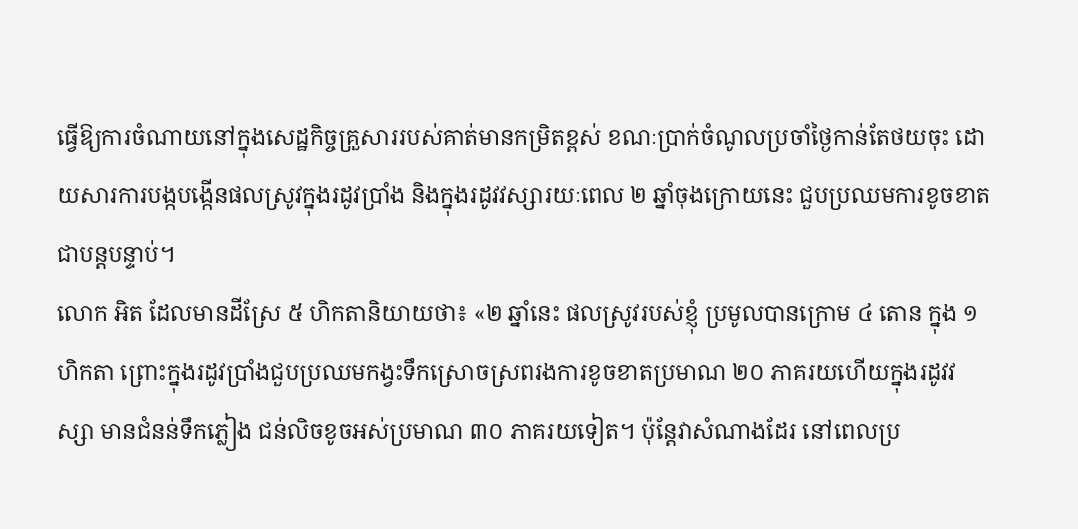ធ្វើឱ្យការចំណាយនៅក្នុងសេដ្ឋកិច្ចគ្រួសាររបស់គាត់មានកម្រិតខ្ពស់ ខណៈប្រាក់ចំណូលប្រចាំថ្ងៃកាន់តែថយចុះ ដោយសារការបង្កបង្កើនផលស្រូវក្នុងរដូវប្រាំង និងក្នុងរដូវវស្សារយៈពេល ២ ឆ្នាំចុងក្រោយនេះ ជួបប្រឈមការខូចខាតជាបន្តបន្ទាប់។
លោក អិត ដែលមានដីស្រែ ៥ ហិកតានិយាយថា៖ «២ ឆ្នាំនេះ ផលស្រូវរបស់ខ្ញុំ ប្រមូលបានក្រោម ៤ តោន ក្នុង ១ ហិកតា ព្រោះក្នុងរដូវប្រាំងជួបប្រឈមកង្វះទឹកស្រោចស្រពរងការខូចខាតប្រមាណ ២០ ភាគរយហើយក្នុងរដូវវស្សា មានជំនន់ទឹកភ្លៀង ជន់លិចខូចអស់ប្រមាណ ៣០ ភាគរយទៀត។ ប៉ុន្តែវាសំណាងដែរ នៅពេលប្រ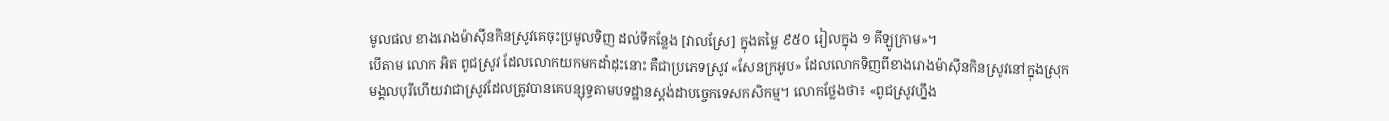មូលផល ខាងរោងម៉ាស៊ីនកិនស្រូវគេចុះប្រមូលទិញ ដល់ទីកន្លែង [វាលស្រែ] ក្នុងតម្លៃ ៩៥០ រៀលក្នុង ១ គីឡូក្រាម»។
បើតាម លោក អិត ពូជស្រូវ ដែលលោកយកមកដាំដុះនោះ គឺជាប្រភេទស្រូវ «សែនក្រអូប» ដែលលោកទិញពីខាងរោងម៉ាស៊ីនកិនស្រូវនៅក្នុងស្រុកមង្គលបុរីហើយវាជាស្រូវដែលត្រូវបានគេបន្សុទ្ធតាមបទដ្ឋានស្ដង់ដាបចេ្ចកទេសកសិកម្ម។ លោកថ្លែងថា៖ «ពូជស្រូវហ្នឹង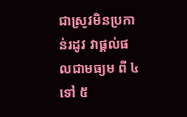ជាស្រូវមិនប្រកាន់រដូវ វាផ្ដល់ផលជាមធ្យម ពី ៤ ទៅ ៥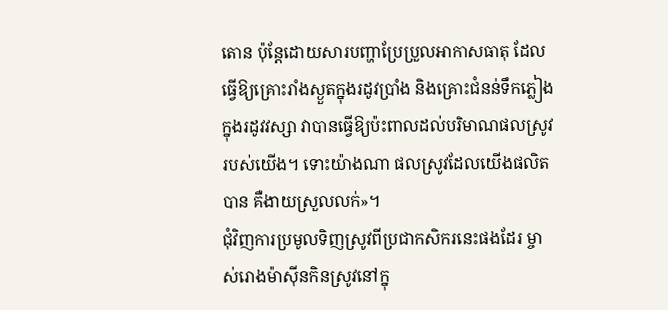តោន ប៉ុន្តែដោយសារបញ្ហាប្រែប្រួលអាកាសធាតុ ដែលធ្វើឱ្យគ្រោះរាំងស្ងួតក្នុងរដូវប្រាំង និងគ្រោះជំនន់ទឹកភ្លៀងក្នុងរដូវវស្សា វាបានធ្វើឱ្យប៉ះពាលដល់បរិមាណផលស្រូវរបស់យើង។ ទោះយ៉ាងណា ផលស្រូវដែលយើងផលិតបាន គឺងាយស្រួលលក់»។
ជុំវិញការប្រមូលទិញស្រូវពីប្រជាកសិករនេះផងដែរ ម្ចាស់រោងម៉ាស៊ីនកិនស្រូវនៅក្នុ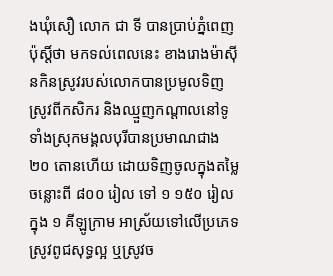ងឃុំសឿ លោក ជា ទី បានប្រាប់ភ្នំពេញប៉ុស្តិ៍ថា មកទល់ពេលនេះ ខាងរោងម៉ាស៊ីនកិនស្រូវរបស់លោកបានប្រមូលទិញស្រូវពីកសិករ និងឈ្មួញកណ្ដាលនៅទូទាំងស្រុកមង្គលបុរីបានប្រមាណជាង ២០ តោនហើយ ដោយទិញចូលក្នុងតម្លៃចន្លោះពី ៨០០ រៀល ទៅ ១ ១៥០ រៀលក្នុង ១ គីឡូក្រាម អាស្រ័យទៅលើប្រភេទស្រូវពូជសុទ្ធល្អ ឬស្រូវច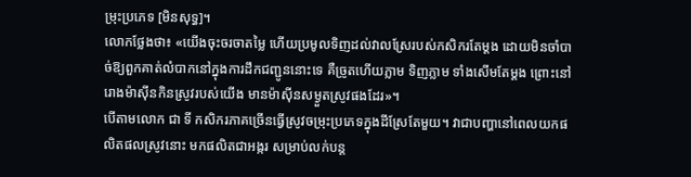ម្រុះប្រភេទ [មិនសុទ្ធ]។
លោកថ្លែងថា៖ «យើងចុះចរចាតម្លៃ ហើយប្រមូលទិញដល់វាលស្រែរបស់កសិករតែម្ដង ដោយមិនចាំបាច់ឱ្យពួកគាត់លំបាកនៅក្នុងការដឹកជញ្ជូននោះទេ គឺច្រូតហើយភ្លាម ទិញភ្លាម ទាំងសើមតែម្ដង ព្រោះនៅរោងម៉ាស៊ីនកិនស្រូវរបស់យើង មានម៉ាស៊ីនសម្ងួតស្រូវផងដែរ»។
បើតាមលោក ជា ទី កសិករភាគច្រើនធ្វើស្រូវចម្រុះប្រភេទក្នុងដីស្រែតែមួយ។ វាជាបញ្ហានៅពេលយកផលិតផលស្រូវនោះ មកផលិតជាអង្ករ សម្រាប់លក់បន្ត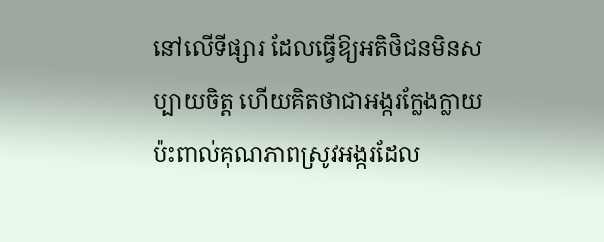នៅលើទីផ្សារ ដែលធ្វើឱ្យអតិថិជនមិនសប្បាយចិត្ត ហើយគិតថាជាអង្ករក្លែងក្លាយប៉ះពាល់គុណភាពស្រូវអង្ករដែល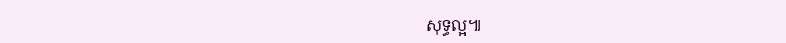សុទ្ធល្អ៕